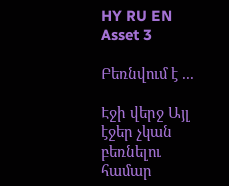HY RU EN
Asset 3

Բեռնվում է ...

Էջի վերջ Այլ էջեր չկան բեռնելու համար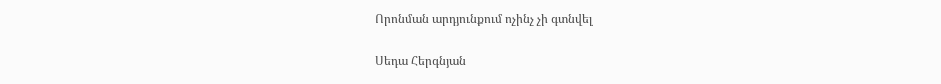Որոնման արդյունքում ոչինչ չի գտնվել

Սեդա Հերգնյան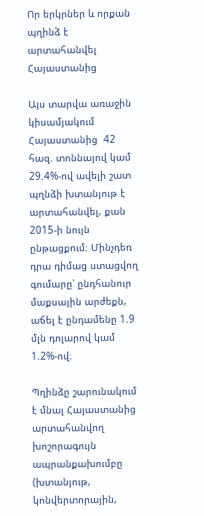Որ երկրներ և որքան պղինձ է արտահանվել Հայաստանից

Այս տարվա առաջին կիսամյակում Հայաստանից  42 հազ. տոննայով կամ 29.4%-ով ավելի շատ պղնձի խտանյութ է արտահանվել, քան 2015-ի նույն ընթացքում։ Մինչդեռ դրա դիմաց ստացվող գումարը՝ ընդհանուր  մաքսային արժեքն, աճել է ընդամենը 1.9 մլն դոլարով կամ 1.2%-ով։

Պղինձը շարունակում է մնալ Հայաստանից արտահանվող խոշորագույն ապրանքախումբը (խտանյութ, կոնվերտորային,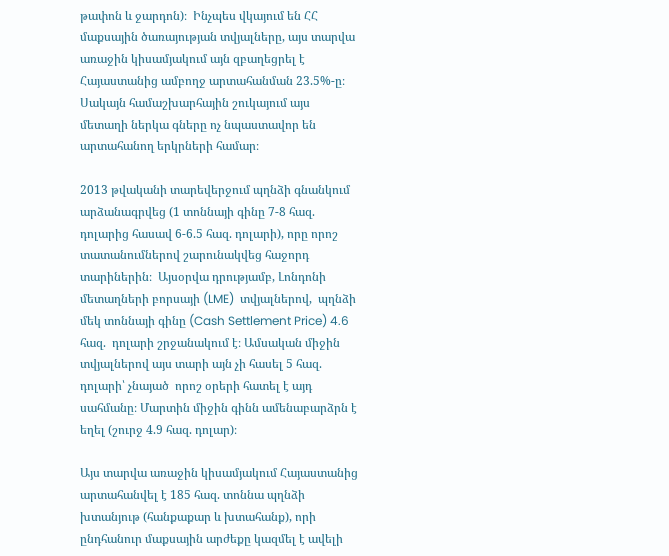թափոն և ջարդոն)։  Ինչպես վկայում են ՀՀ մաքսային ծառայության տվյալները, այս տարվա առաջին կիսամյակում այն զբաղեցրել է Հայաստանից ամբողջ արտահանման 23.5%-ը։ Սակայն համաշխարհային շուկայում այս մետաղի ներկա գները ոչ նպաստավոր են արտահանող երկրների համար։

2013 թվականի տարեվերջում պղնձի գնանկում արձանագրվեց (1 տոննայի գինը 7-8 հազ. դոլարից հասավ 6-6.5 հազ. դոլարի), որը որոշ տատանումներով շարունակվեց հաջորդ տարիներին։  Այսօրվա դրությամբ, Լոնդոնի մետաղների բորսայի (LME)  տվյալներով,  պղնձի մեկ տոննայի գինը (Cash Settlement Price) 4.6 հազ.  դոլարի շրջանակում է։ Ամսական միջին տվյալներով այս տարի այն չի հասել 5 հազ. դոլարի՝ չնայած  որոշ օրերի հատել է այդ սահմանը։ Մարտին միջին գինն ամենաբարձրն է եղել (շուրջ 4.9 հազ. դոլար)։

Այս տարվա առաջին կիսամյակում Հայաստանից արտահանվել է 185 հազ. տոննա պղնձի խտանյութ (հանքաքար և խտահանք), որի ընդհանուր մաքսային արժեքը կազմել է ավելի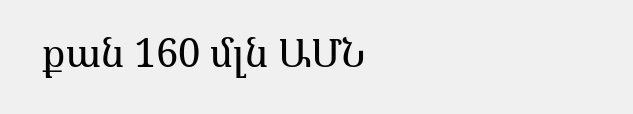քան 160 մլն ԱՄՆ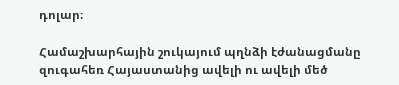դոլար։

Համաշխարհային շուկայում պղնձի էժանացմանը զուգահեռ Հայաստանից ավելի ու ավելի մեծ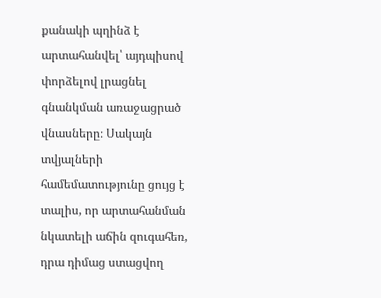քանակի պղինձ է արտահանվել՝ այդպիսով փորձելով լրացնել գնանկման առաջացրած վնասները։ Սակայն տվյալների համեմատությունը ցույց է տալիս, որ արտահանման նկատելի աճին զուգահեռ, դրա դիմաց ստացվող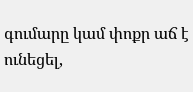գումարը կամ փոքր աճ է ունեցել,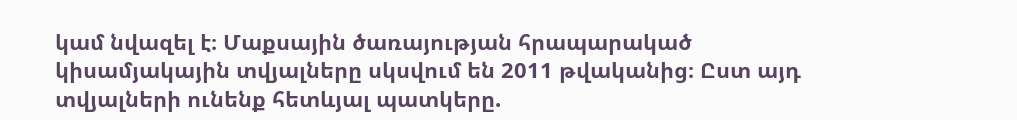կամ նվազել է։ Մաքսային ծառայության հրապարակած կիսամյակային տվյալները սկսվում են 2011 թվականից։ Ըստ այդ տվյալների ունենք հետևյալ պատկերը.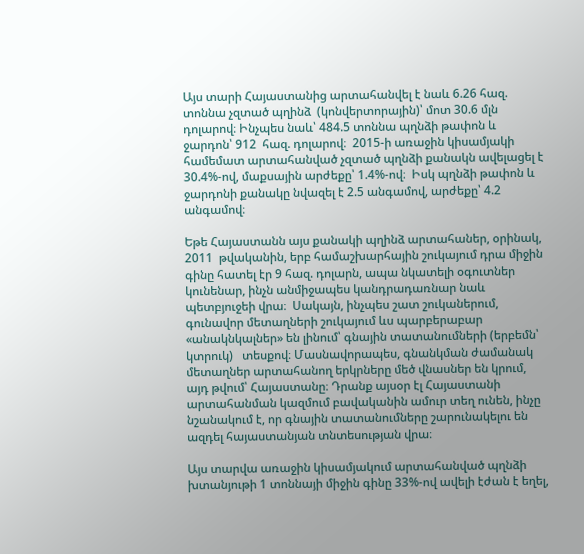Այս տարի Հայաստանից արտահանվել է նաև 6.26 հազ. տոննա չզտած պղինձ  (կոնվերտորային)՝ մոտ 30.6 մլն  դոլարով։ Ինչպես նաև՝ 484.5 տոննա պղնձի թափոն և ջարդոն՝ 912  հազ. դոլարով։  2015-ի առաջին կիսամյակի համեմատ արտահանված չզտած պղնձի քանակն ավելացել է  30.4%-ով, մաքսային արժեքը՝ 1.4%-ով։  Իսկ պղնձի թափոն և ջարդոնի քանակը նվազել է 2.5 անգամով, արժեքը՝ 4.2 անգամով։

Եթե Հայաստանն այս քանակի պղինձ արտահաներ, օրինակ, 2011  թվականին, երբ համաշխարհային շուկայում դրա միջին գինը հատել էր 9 հազ. դոլարն, ապա նկատելի օգուտներ կունենար, ինչն անմիջապես կանդրադառնար նաև պետբյուջեի վրա։  Սակայն, ինչպես շատ շուկաներում, գունավոր մետաղների շուկայում ևս պարբերաբար «անակնկալներ» են լինում՝ գնային տատանումների (երբեմն՝ կտրուկ)   տեսքով։ Մասնավորապես, գնանկման ժամանակ մետաղներ արտահանող երկրները մեծ վնասներ են կրում, այդ թվում՝ Հայաստանը։ Դրանք այսօր էլ Հայաստանի արտահանման կազմում բավականին ամուր տեղ ունեն, ինչը նշանակում է, որ գնային տատանումները շարունակելու են ազդել հայաստանյան տնտեսության վրա։

Այս տարվա առաջին կիսամյակում արտահանված պղնձի խտանյութի 1 տոննայի միջին գինը 33%-ով ավելի էժան է եղել,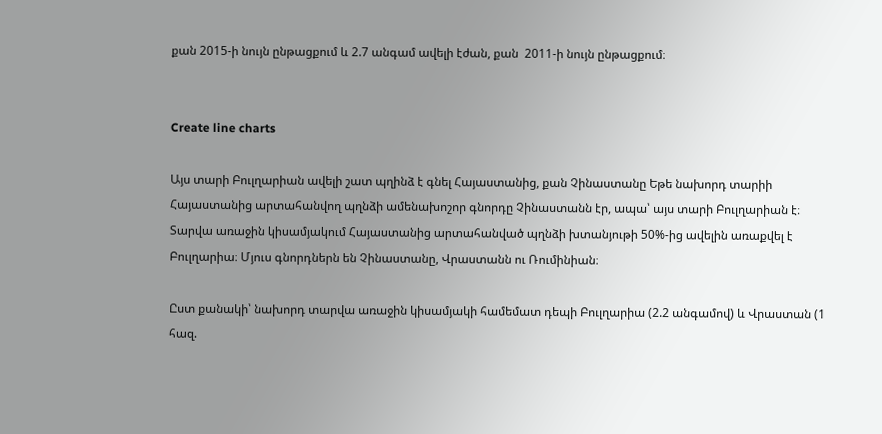քան 2015-ի նույն ընթացքում և 2.7 անգամ ավելի էժան, քան  2011-ի նույն ընթացքում։


Create line charts

Այս տարի Բուլղարիան ավելի շատ պղինձ է գնել Հայաստանից, քան Չինաստանը Եթե նախորդ տարիի Հայաստանից արտահանվող պղնձի ամենախոշոր գնորդը Չինաստանն էր, ապա՝ այս տարի Բուլղարիան է։ Տարվա առաջին կիսամյակում Հայաստանից արտահանված պղնձի խտանյութի 50%-ից ավելին առաքվել է Բուլղարիա։ Մյուս գնորդներն են Չինաստանը, Վրաստանն ու Ռումինիան։

Ըստ քանակի՝ նախորդ տարվա առաջին կիսամյակի համեմատ դեպի Բուլղարիա (2.2 անգամով) և Վրաստան (1 հազ.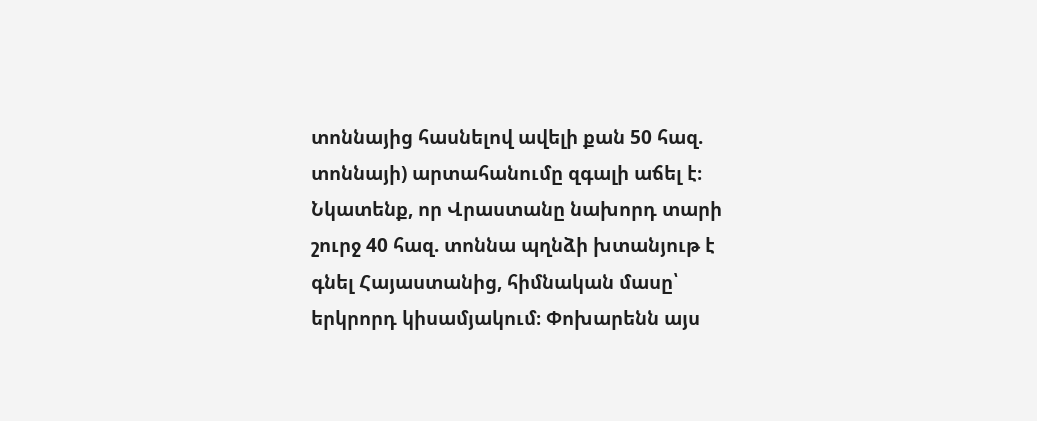տոննայից հասնելով ավելի քան 50 հազ. տոննայի) արտահանումը զգալի աճել է։ Նկատենք, որ Վրաստանը նախորդ տարի շուրջ 40 հազ. տոննա պղնձի խտանյութ է գնել Հայաստանից, հիմնական մասը՝ երկրորդ կիսամյակում։ Փոխարենն այս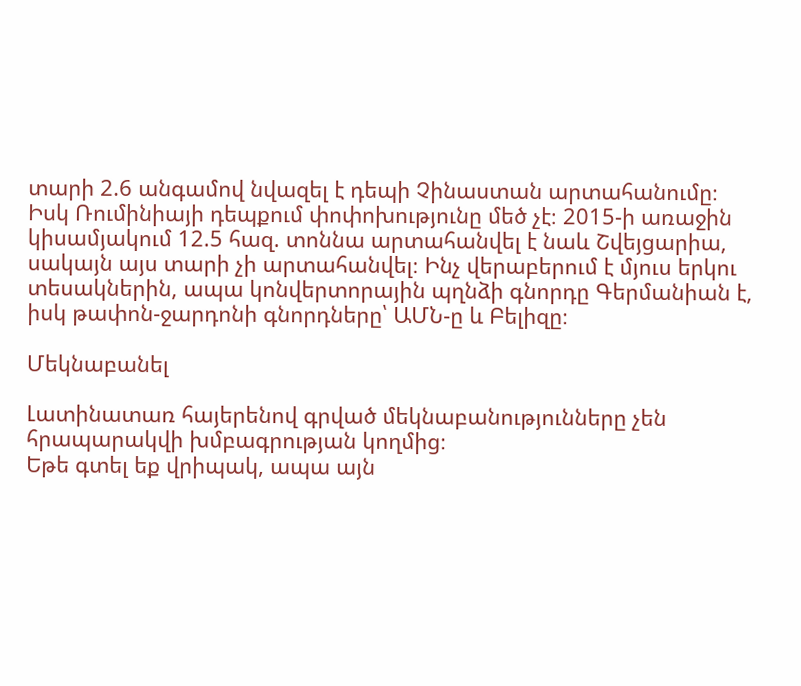տարի 2.6 անգամով նվազել է դեպի Չինաստան արտահանումը։ Իսկ Ռումինիայի դեպքում փոփոխությունը մեծ չէ։ 2015-ի առաջին կիսամյակում 12.5 հազ. տոննա արտահանվել է նաև Շվեյցարիա, սակայն այս տարի չի արտահանվել։ Ինչ վերաբերում է մյուս երկու տեսակներին, ապա կոնվերտորային պղնձի գնորդը Գերմանիան է, իսկ թափոն-ջարդոնի գնորդները՝ ԱՄՆ-ը և Բելիզը։

Մեկնաբանել

Լատինատառ հայերենով գրված մեկնաբանությունները չեն հրապարակվի խմբագրության կողմից։
Եթե գտել եք վրիպակ, ապա այն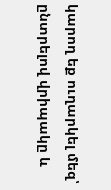կարող եք ուղարկել մեզ՝ ընտրելով վրիպակը և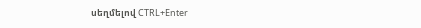սեղմելով CTRL+Enter